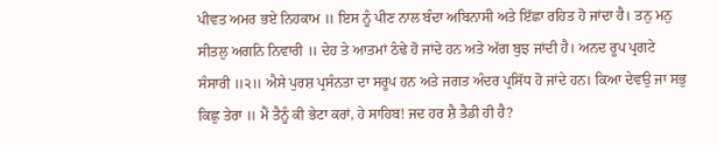ਪੀਵਤ ਅਮਰ ਭਏ ਨਿਹਕਾਮ ॥ ਇਸ ਨੂੰ ਪੀਣ ਨਾਲ ਬੰਦਾ ਅਬਿਨਾਸੀ ਅਤੇ ਇੱਛਾ ਰਹਿਤ ਹੋ ਜਾਂਦਾ ਹੈ। ਤਨੁ ਮਨੁ ਸੀਤਲੁ ਅਗਨਿ ਨਿਵਾਰੀ ॥ ਦੇਹ ਤੇ ਆਤਮਾਂ ਠੰਢੇ ਹੋ ਜਾਂਦੇ ਹਨ ਅਤੇ ਅੱਗ ਬੁਝ ਜਾਂਦੀ ਹੈ। ਅਨਦ ਰੂਪ ਪ੍ਰਗਟੇ ਸੰਸਾਰੀ ॥੨॥ ਐਸੇ ਪੁਰਸ਼ ਪ੍ਰਸੰਨਤਾ ਦਾ ਸਰੂਪ ਹਨ ਅਤੇ ਜਗਤ ਅੰਦਰ ਪ੍ਰਸਿੱਧ ਹੋ ਜਾਂਦੇ ਹਨ। ਕਿਆ ਦੇਵਉ ਜਾ ਸਭੁ ਕਿਛੁ ਤੇਰਾ ॥ ਮੈਂ ਤੈਨੂੰ ਕੀ ਭੇਟਾ ਕਰਾਂ, ਹੇ ਸਾਹਿਬ! ਜਦ ਹਰ ਸ਼ੈ ਤੈਡੀ ਹੀ ਹੈ?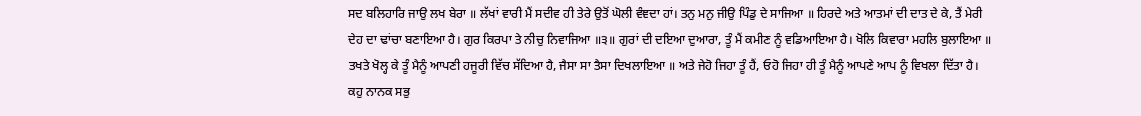ਸਦ ਬਲਿਹਾਰਿ ਜਾਉ ਲਖ ਬੇਰਾ ॥ ਲੱਖਾਂ ਵਾਰੀ ਮੈਂ ਸਦੀਵ ਹੀ ਤੇਰੇ ਉਤੋਂ ਘੋਲੀ ਵੰਞਦਾ ਹਾਂ। ਤਨੁ ਮਨੁ ਜੀਉ ਪਿੰਡੁ ਦੇ ਸਾਜਿਆ ॥ ਹਿਰਦੇ ਅਤੇ ਆਤਮਾਂ ਦੀ ਦਾਤ ਦੇ ਕੇ, ਤੈਂ ਮੇਰੀ ਦੇਹ ਦਾ ਢਾਂਚਾ ਬਣਾਇਆ ਹੈ। ਗੁਰ ਕਿਰਪਾ ਤੇ ਨੀਚੁ ਨਿਵਾਜਿਆ ॥੩॥ ਗੁਰਾਂ ਦੀ ਦਇਆ ਦੁਆਰਾ, ਤੂੰ ਮੈਂ ਕਮੀਣ ਨੂੰ ਵਡਿਆਇਆ ਹੈ। ਖੋਲਿ ਕਿਵਾਰਾ ਮਹਲਿ ਬੁਲਾਇਆ ॥ ਤਖਤੇ ਖੋਲ੍ਹ ਕੇ ਤੂੰ ਮੈਨੂੰ ਆਪਣੀ ਹਜੂਰੀ ਵਿੱਚ ਸੱਦਿਆ ਹੈ, ਜੈਸਾ ਸਾ ਤੈਸਾ ਦਿਖਲਾਇਆ ॥ ਅਤੇ ਜੇਹੋ ਜਿਹਾ ਤੂੰ ਹੈਂ, ਓਹੋ ਜਿਹਾ ਹੀ ਤੂੰ ਮੈਨੂੰ ਆਪਣੇ ਆਪ ਨੂੰ ਵਿਖਲਾ ਦਿੱਤਾ ਹੈ। ਕਹੁ ਨਾਨਕ ਸਭੁ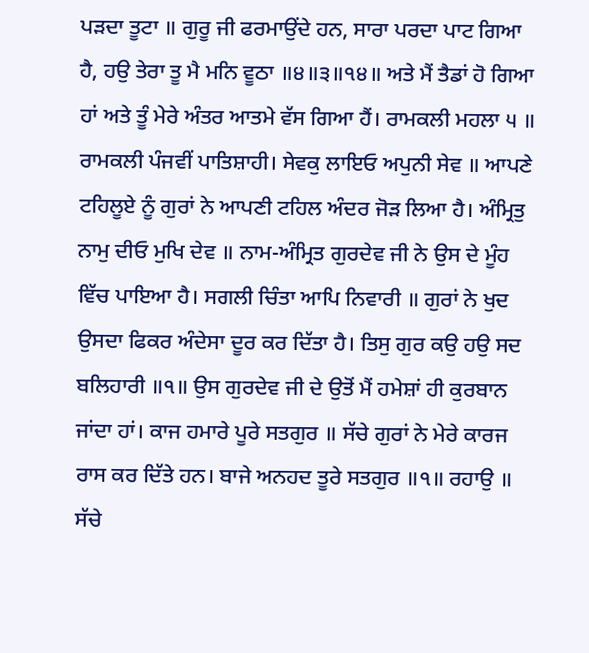ਪੜਦਾ ਤੂਟਾ ॥ ਗੁਰੂ ਜੀ ਫਰਮਾਉਂਦੇ ਹਨ, ਸਾਰਾ ਪਰਦਾ ਪਾਟ ਗਿਆ ਹੈ, ਹਉ ਤੇਰਾ ਤੂ ਮੈ ਮਨਿ ਵੂਠਾ ॥੪॥੩॥੧੪॥ ਅਤੇ ਮੈਂ ਤੈਡਾਂ ਹੋ ਗਿਆ ਹਾਂ ਅਤੇ ਤੂੰ ਮੇਰੇ ਅੰਤਰ ਆਤਮੇ ਵੱਸ ਗਿਆ ਹੈਂ। ਰਾਮਕਲੀ ਮਹਲਾ ੫ ॥ ਰਾਮਕਲੀ ਪੰਜਵੀਂ ਪਾਤਿਸ਼ਾਹੀ। ਸੇਵਕੁ ਲਾਇਓ ਅਪੁਨੀ ਸੇਵ ॥ ਆਪਣੇ ਟਹਿਲੂਏ ਨੂੰ ਗੁਰਾਂ ਨੇ ਆਪਣੀ ਟਹਿਲ ਅੰਦਰ ਜੋੜ ਲਿਆ ਹੈ। ਅੰਮ੍ਰਿਤੁ ਨਾਮੁ ਦੀਓ ਮੁਖਿ ਦੇਵ ॥ ਨਾਮ-ਅੰਮ੍ਰਿਤ ਗੁਰਦੇਵ ਜੀ ਨੇ ਉਸ ਦੇ ਮੂੰਹ ਵਿੱਚ ਪਾਇਆ ਹੈ। ਸਗਲੀ ਚਿੰਤਾ ਆਪਿ ਨਿਵਾਰੀ ॥ ਗੁਰਾਂ ਨੇ ਖੁਦ ਉਸਦਾ ਫਿਕਰ ਅੰਦੇਸਾ ਦੂਰ ਕਰ ਦਿੱਤਾ ਹੈ। ਤਿਸੁ ਗੁਰ ਕਉ ਹਉ ਸਦ ਬਲਿਹਾਰੀ ॥੧॥ ਉਸ ਗੁਰਦੇਵ ਜੀ ਦੇ ਉਤੋਂ ਮੈਂ ਹਮੇਸ਼ਾਂ ਹੀ ਕੁਰਬਾਨ ਜਾਂਦਾ ਹਾਂ। ਕਾਜ ਹਮਾਰੇ ਪੂਰੇ ਸਤਗੁਰ ॥ ਸੱਚੇ ਗੁਰਾਂ ਨੇ ਮੇਰੇ ਕਾਰਜ ਰਾਸ ਕਰ ਦਿੱਤੇ ਹਨ। ਬਾਜੇ ਅਨਹਦ ਤੂਰੇ ਸਤਗੁਰ ॥੧॥ ਰਹਾਉ ॥ ਸੱਚੇ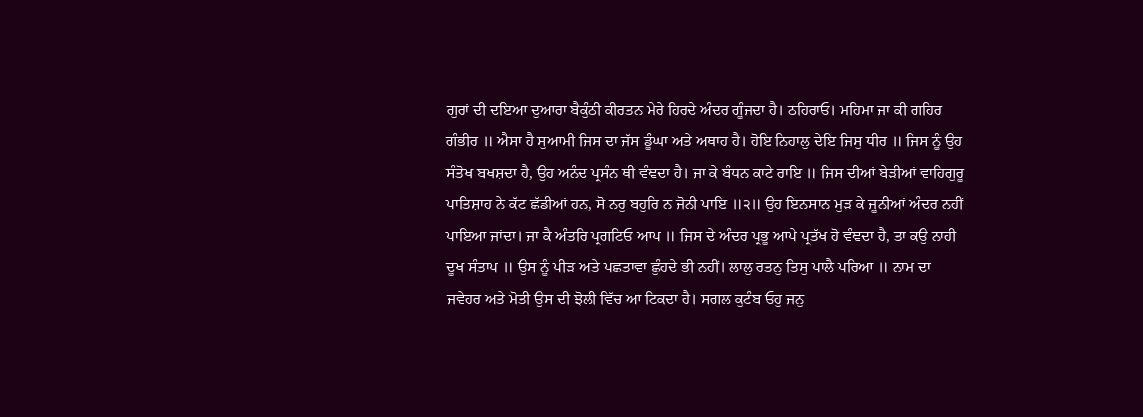ਗੁਰਾਂ ਦੀ ਦਇਆ ਦੁਆਰਾ ਬੈਕੁੰਠੀ ਕੀਰਤਨ ਮੇਰੇ ਹਿਰਦੇ ਅੰਦਰ ਗੂੰਜਦਾ ਹੈ। ਠਹਿਰਾਓ। ਮਹਿਮਾ ਜਾ ਕੀ ਗਹਿਰ ਗੰਭੀਰ ॥ ਐਸਾ ਹੈ ਸੁਆਮੀ ਜਿਸ ਦਾ ਜੱਸ ਡੂੰਘਾ ਅਤੇ ਅਥਾਹ ਹੈ। ਹੋਇ ਨਿਹਾਲੁ ਦੇਇ ਜਿਸੁ ਧੀਰ ॥ ਜਿਸ ਨੂੰ ਉਹ ਸੰਤੋਖ ਬਖਸ਼ਦਾ ਹੈ, ਉਹ ਅਨੰਦ ਪ੍ਰਸੰਨ ਥੀ ਵੰਞਦਾ ਹੈ। ਜਾ ਕੇ ਬੰਧਨ ਕਾਟੇ ਰਾਇ ॥ ਜਿਸ ਦੀਆਂ ਬੇੜੀਆਂ ਵਾਹਿਗੁਰੂ ਪਾਤਿਸ਼ਾਹ ਨੇ ਕੱਟ ਛੱਡੀਆਂ ਹਨ, ਸੋ ਨਰੁ ਬਹੁਰਿ ਨ ਜੋਨੀ ਪਾਇ ॥੨॥ ਉਹ ਇਨਸਾਨ ਮੁੜ ਕੇ ਜੂਨੀਆਂ ਅੰਦਰ ਨਹੀਂ ਪਾਇਆ ਜਾਂਦਾ। ਜਾ ਕੈ ਅੰਤਰਿ ਪ੍ਰਗਟਿਓ ਆਪ ॥ ਜਿਸ ਦੇ ਅੰਦਰ ਪ੍ਰਭੂ ਆਪੇ ਪ੍ਰਤੱਖ ਹੋ ਵੰਞਦਾ ਹੈ, ਤਾ ਕਉ ਨਾਹੀ ਦੂਖ ਸੰਤਾਪ ॥ ਉਸ ਨੂੰ ਪੀੜ ਅਤੇ ਪਛਤਾਵਾ ਛੁੰਹਦੇ ਭੀ ਨਹੀਂ। ਲਾਲੁ ਰਤਨੁ ਤਿਸੁ ਪਾਲੈ ਪਰਿਆ ॥ ਨਾਮ ਦਾ ਜਵੇਹਰ ਅਤੇ ਮੋਤੀ ਉਸ ਦੀ ਝੋਲੀ ਵਿੱਚ ਆ ਟਿਕਦਾ ਹੈ। ਸਗਲ ਕੁਟੰਬ ਓਹੁ ਜਨੁ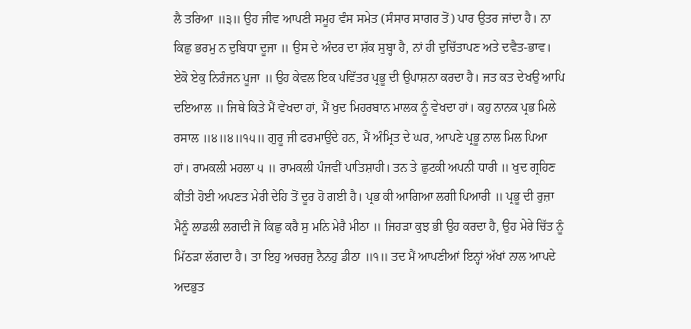ਲੈ ਤਰਿਆ ॥੩॥ ਉਹ ਜੀਵ ਆਪਣੀ ਸਮੂਹ ਵੰਸ ਸਮੇਤ (ਸੰਸਾਰ ਸਾਗਰ ਤੋਂ) ਪਾਰ ਉਤਰ ਜਾਂਦਾ ਹੈ। ਨਾ ਕਿਛੁ ਭਰਮੁ ਨ ਦੁਬਿਧਾ ਦੂਜਾ ॥ ਉਸ ਦੇ ਅੰਦਰ ਦਾ ਸ਼ੱਕ ਸੁਬ੍ਹਾ ਹੈ, ਨਾਂ ਹੀ ਦੁਚਿੱਤਾਪਣ ਅਤੇ ਦਵੈਤ-ਭਾਵ। ਏਕੋ ਏਕੁ ਨਿਰੰਜਨ ਪੂਜਾ ॥ ਉਹ ਕੇਵਲ ਇਕ ਪਵਿੱਤਰ ਪ੍ਰਭੂ ਦੀ ਉਪਾਸ਼ਨਾ ਕਰਦਾ ਹੈ। ਜਤ ਕਤ ਦੇਖਉ ਆਪਿ ਦਇਆਲ ॥ ਜਿਥੇ ਕਿਤੇ ਮੈਂ ਵੇਖਦਾ ਹਾਂ, ਮੈਂ ਖੁਦ ਮਿਹਰਬਾਨ ਮਾਲਕ ਨੂੰ ਵੇਖਦਾ ਹਾਂ। ਕਹੁ ਨਾਨਕ ਪ੍ਰਭ ਮਿਲੇ ਰਸਾਲ ॥੪॥੪॥੧੫॥ ਗੁਰੂ ਜੀ ਫਰਮਾਉਂਦੇ ਹਨ, ਮੈਂ ਅੰਮ੍ਰਿਤ ਦੇ ਘਰ, ਆਪਣੇ ਪ੍ਰਭੂ ਨਾਲ ਮਿਲ ਪਿਆ ਹਾਂ। ਰਾਮਕਲੀ ਮਹਲਾ ੫ ॥ ਰਾਮਕਲੀ ਪੰਜਵੀਂ ਪਾਤਿਸ਼ਾਹੀ। ਤਨ ਤੇ ਛੁਟਕੀ ਅਪਨੀ ਧਾਰੀ ॥ ਖੁਦ ਗ੍ਰਹਿਣ ਕੀਂਤੀ ਹੋਈ ਅਪਣਤ ਮੇਰੀ ਦੇਹਿ ਤੋਂ ਦੂਰ ਹੋ ਗਈ ਹੈ। ਪ੍ਰਭ ਕੀ ਆਗਿਆ ਲਗੀ ਪਿਆਰੀ ॥ ਪ੍ਰਭੂ ਦੀ ਰੁਜ਼ਾ ਮੈਨੂੰ ਲਾਡਲੀ ਲਗਦੀ ਜੋ ਕਿਛੁ ਕਰੈ ਸੁ ਮਨਿ ਮੇਰੈ ਮੀਠਾ ॥ ਜਿਹੜਾ ਕੁਝ ਭੀ ਉਹ ਕਰਦਾ ਹੈ, ਉਹ ਮੇਰੇ ਚਿੱਤ ਨੂੰ ਮਿੱਠੜਾ ਲੱਗਦਾ ਹੈ। ਤਾ ਇਹੁ ਅਚਰਜੁ ਨੈਨਹੁ ਡੀਠਾ ॥੧॥ ਤਦ ਮੈਂ ਆਪਣੀਆਂ ਇਨ੍ਹਾਂ ਅੱਖਾਂ ਨਾਲ ਆਪਦੇ ਅਦਭੁਤ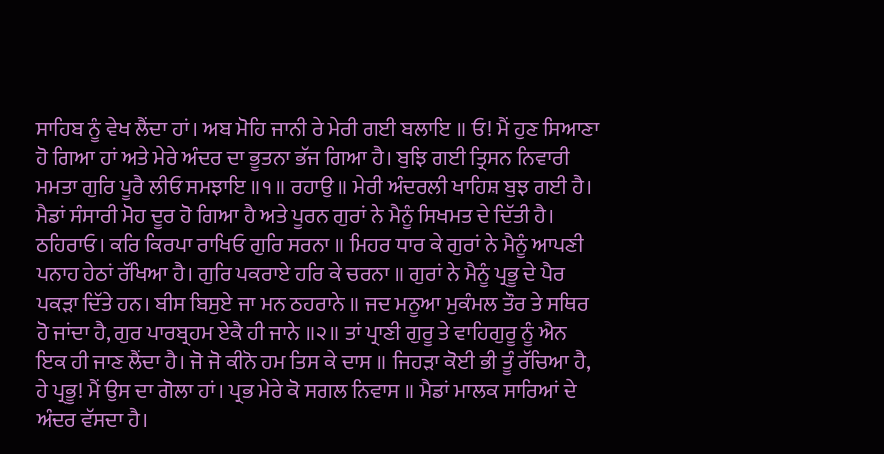ਸਾਹਿਬ ਨੂੰ ਵੇਖ ਲੈਂਦਾ ਹਾਂ। ਅਬ ਮੋਹਿ ਜਾਨੀ ਰੇ ਮੇਰੀ ਗਈ ਬਲਾਇ ॥ ਓ! ਮੈਂ ਹੁਣ ਸਿਆਣਾ ਹੋ ਗਿਆ ਹਾਂ ਅਤੇ ਮੇਰੇ ਅੰਦਰ ਦਾ ਭੂਤਨਾ ਭੱਜ ਗਿਆ ਹੈ। ਬੁਝਿ ਗਈ ਤ੍ਰਿਸਨ ਨਿਵਾਰੀ ਮਮਤਾ ਗੁਰਿ ਪੂਰੈ ਲੀਓ ਸਮਝਾਇ ॥੧॥ ਰਹਾਉ ॥ ਮੇਰੀ ਅੰਦਰਲੀ ਖਾਹਿਸ਼ ਬੁਝ ਗਈ ਹੈ। ਮੈਡਾਂ ਸੰਸਾਰੀ ਮੋਹ ਦੂਰ ਹੋ ਗਿਆ ਹੈ ਅਤੇ ਪੂਰਨ ਗੁਰਾਂ ਨੇ ਮੈਨੂੰ ਸਿਖਮਤ ਦੇ ਦਿੱਤੀ ਹੈ। ਠਹਿਰਾਓ। ਕਰਿ ਕਿਰਪਾ ਰਾਖਿਓ ਗੁਰਿ ਸਰਨਾ ॥ ਮਿਹਰ ਧਾਰ ਕੇ ਗੁਰਾਂ ਨੇ ਮੈਨੂੰ ਆਪਣੀ ਪਨਾਹ ਹੇਠਾਂ ਰੱਖਿਆ ਹੈ। ਗੁਰਿ ਪਕਰਾਏ ਹਰਿ ਕੇ ਚਰਨਾ ॥ ਗੁਰਾਂ ਨੇ ਮੈਨੂੰ ਪ੍ਰਭੂ ਦੇ ਪੈਰ ਪਕੜਾ ਦਿੱਤੇ ਹਨ। ਬੀਸ ਬਿਸੁਏ ਜਾ ਮਨ ਠਹਰਾਨੇ ॥ ਜਦ ਮਨੂਆ ਮੁਕੰਮਲ ਤੌਰ ਤੇ ਸਥਿਰ ਹੋ ਜਾਂਦਾ ਹੈ, ਗੁਰ ਪਾਰਬ੍ਰਹਮ ਏਕੈ ਹੀ ਜਾਨੇ ॥੨॥ ਤਾਂ ਪ੍ਰਾਣੀ ਗੁਰੂ ਤੇ ਵਾਹਿਗੁਰੂ ਨੂੰ ਐਨ ਇਕ ਹੀ ਜਾਣ ਲੈਂਦਾ ਹੈ। ਜੋ ਜੋ ਕੀਨੋ ਹਮ ਤਿਸ ਕੇ ਦਾਸ ॥ ਜਿਹੜਾ ਕੋਈ ਭੀ ਤੂੰ ਰੱਚਿਆ ਹੈ, ਹੇ ਪ੍ਰਭੂ! ਮੈਂ ਉਸ ਦਾ ਗੋਲਾ ਹਾਂ। ਪ੍ਰਭ ਮੇਰੇ ਕੋ ਸਗਲ ਨਿਵਾਸ ॥ ਮੈਡਾਂ ਮਾਲਕ ਸਾਰਿਆਂ ਦੇ ਅੰਦਰ ਵੱਸਦਾ ਹੈ।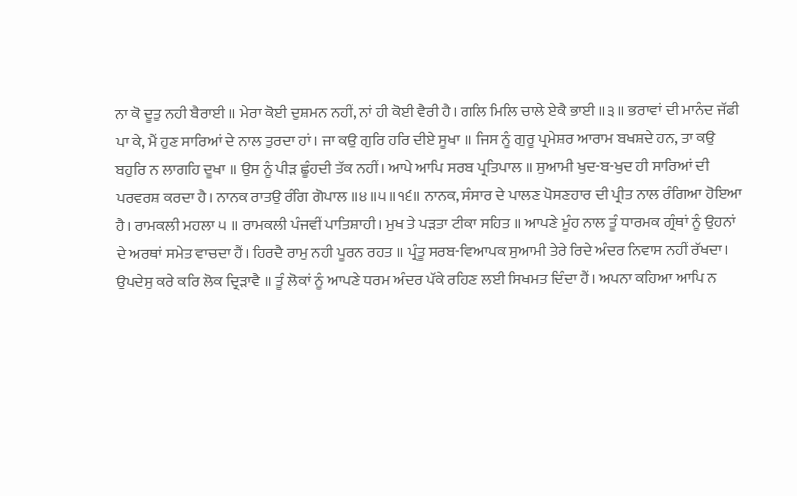ਨਾ ਕੋ ਦੂਤੁ ਨਹੀ ਬੈਰਾਈ ॥ ਮੇਰਾ ਕੋਈ ਦੁਸ਼ਮਨ ਨਹੀਂ, ਨਾਂ ਹੀ ਕੋਈ ਵੈਰੀ ਹੈ। ਗਲਿ ਮਿਲਿ ਚਾਲੇ ਏਕੈ ਭਾਈ ॥੩॥ ਭਰਾਵਾਂ ਦੀ ਮਾਨੰਦ ਜੱਫੀ ਪਾ ਕੇ, ਮੈਂ ਹੁਣ ਸਾਰਿਆਂ ਦੇ ਨਾਲ ਤੁਰਦਾ ਹਾਂ। ਜਾ ਕਉ ਗੁਰਿ ਹਰਿ ਦੀਏ ਸੂਖਾ ॥ ਜਿਸ ਨੂੰ ਗੁਰੂ ਪ੍ਰਮੇਸ਼ਰ ਆਰਾਮ ਬਖਸ਼ਦੇ ਹਨ, ਤਾ ਕਉ ਬਹੁਰਿ ਨ ਲਾਗਹਿ ਦੂਖਾ ॥ ਉਸ ਨੂੰ ਪੀੜ ਛੂੰਹਦੀ ਤੱਕ ਨਹੀਂ। ਆਪੇ ਆਪਿ ਸਰਬ ਪ੍ਰਤਿਪਾਲ ॥ ਸੁਆਮੀ ਖੁਦ-ਬ-ਖੁਦ ਹੀ ਸਾਰਿਆਂ ਦੀ ਪਰਵਰਸ਼ ਕਰਦਾ ਹੈ। ਨਾਨਕ ਰਾਤਉ ਰੰਗਿ ਗੋਪਾਲ ॥੪॥੫॥੧੬॥ ਨਾਨਕ, ਸੰਸਾਰ ਦੇ ਪਾਲਣ ਪੋਸਣਹਾਰ ਦੀ ਪ੍ਰੀਤ ਨਾਲ ਰੰਗਿਆ ਹੋਇਆ ਹੈ। ਰਾਮਕਲੀ ਮਹਲਾ ੫ ॥ ਰਾਮਕਲੀ ਪੰਜਵੀਂ ਪਾਤਿਸ਼ਾਹੀ। ਮੁਖ ਤੇ ਪੜਤਾ ਟੀਕਾ ਸਹਿਤ ॥ ਆਪਣੇ ਮੂੰਹ ਨਾਲ ਤੂੰ ਧਾਰਮਕ ਗ੍ਰੰਥਾਂ ਨੂੰ ਉਹਨਾਂ ਦੇ ਅਰਥਾਂ ਸਮੇਤ ਵਾਚਦਾ ਹੈਂ। ਹਿਰਦੈ ਰਾਮੁ ਨਹੀ ਪੂਰਨ ਰਹਤ ॥ ਪ੍ਰੰਤੂ ਸਰਬ-ਵਿਆਪਕ ਸੁਆਮੀ ਤੇਰੇ ਰਿਦੇ ਅੰਦਰ ਨਿਵਾਸ ਨਹੀਂ ਰੱਖਦਾ। ਉਪਦੇਸੁ ਕਰੇ ਕਰਿ ਲੋਕ ਦ੍ਰਿੜਾਵੈ ॥ ਤੂੰ ਲੋਕਾਂ ਨੂੰ ਆਪਣੇ ਧਰਮ ਅੰਦਰ ਪੱਕੇ ਰਹਿਣ ਲਈ ਸਿਖਮਤ ਦਿੰਦਾ ਹੈਂ। ਅਪਨਾ ਕਹਿਆ ਆਪਿ ਨ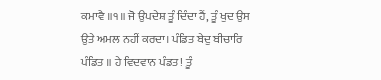ਕਮਾਵੈ ॥੧॥ ਜੋ ਉਪਦੇਸ਼ ਤੂੰ ਦਿੰਦਾ ਹੈਂ, ਤੂੰ ਖੁਦ ਉਸ ਉਤੇ ਅਮਲ ਨਹੀਂ ਕਰਦਾ। ਪੰਡਿਤ ਬੇਦੁ ਬੀਚਾਰਿ ਪੰਡਿਤ ॥ ਹੇ ਵਿਦਵਾਨ ਪੰਡਤ! ਤੂੰ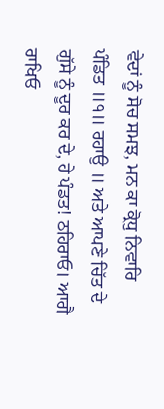ਵੇਦਾਂ ਨੂੰ ਸੋਚ ਸਮਝ, ਮਨ ਕਾ ਕ੍ਰੋਧੁ ਨਿਵਾਰਿ ਪੰਡਿਤ ॥੧॥ ਰਹਾਉ ॥ ਅਤੇ ਆਪਣੇ ਚਿੱਤ ਦੇ ਗੁੱਸੇ ਨੂੰ ਦੂਰ ਕਰ ਦੇ, ਹੇ ਪੰਡਤ! ਠਹਿਰਾਓ। ਆਗੈ ਰਾਖਿਓ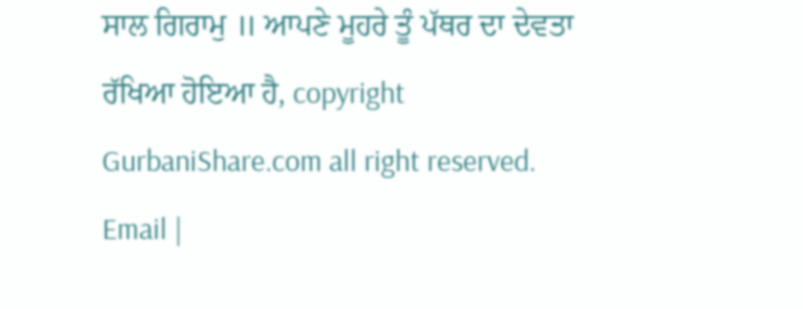ਸਾਲ ਗਿਰਾਮੁ ॥ ਆਪਣੇ ਮੂਹਰੇ ਤੂੰ ਪੱਥਰ ਦਾ ਦੇਵਤਾ ਰੱਖਿਆ ਹੋਇਆ ਹੈ, copyright GurbaniShare.com all right reserved. Email |